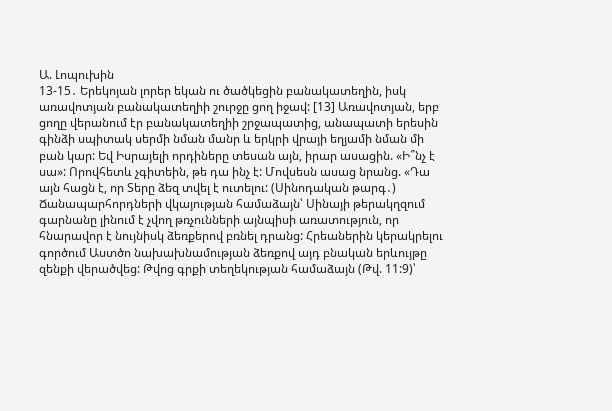Ա. Լոպուխին
13-15․ Երեկոյան լորեր եկան ու ծածկեցին բանակատեղին, իսկ առավոտյան բանակատեղիի շուրջը ցող իջավ: [13] Առավոտյան, երբ ցողը վերանում էր բանակատեղիի շրջապատից, անապատի երեսին գինձի սպիտակ սերմի նման մանր և երկրի վրայի եղյամի նման մի բան կար: Եվ Իսրայելի որդիները տեսան այն, իրար ասացին. «Ի՞նչ է սա»: Որովհետև չգիտեին, թե դա ինչ է: Մովսեսն ասաց նրանց. «Դա այն հացն է, որ Տերը ձեզ տվել է ուտելու: (Սինոդական թարգ․)
Ճանապարհորդների վկայության համաձայն՝ Սինայի թերակղզում գարնանը լինում է չվող թռչունների այնպիսի առատություն, որ հնարավոր է նույնիսկ ձեռքերով բռնել դրանց: Հրեաներին կերակրելու գործում Աստծո նախախնամության ձեռքով այդ բնական երևույթը զենքի վերածվեց: Թվոց գրքի տեղեկության համաձայն (Թվ. 11:9)՝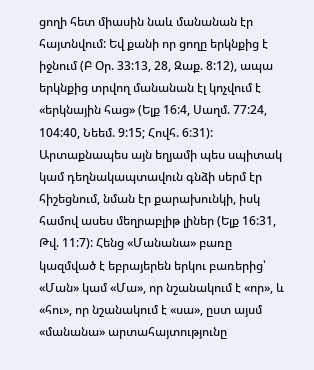ցողի հետ միասին նաև մանանան էր հայտնվում: Եվ քանի որ ցողը երկնքից է իջնում (Բ Օր. 33:13, 28, Զաք. 8:12), ապա երկնքից տրվող մանանան էլ կոչվում է «երկնային հաց» (Ելք 16:4, Սաղմ. 77:24, 104:40, Նեեմ. 9:15; Հովհ. 6:31):
Արտաքնապես այն եղյամի պես սպիտակ կամ դեղնակապտավուն գնձի սերմ էր հիշեցնում, նման էր քարախունկի, իսկ համով ասես մեղրաբլիթ լիներ (Ելք 16:31, Թվ. 11:7): Հենց «Մանանա» բառը կազմված է եբրայերեն երկու բառերից՝ «Ման» կամ «Մա», որ նշանակում է «որ», և «հու», որ նշանակում է «սա», ըստ այսմ «մանանա» արտահայտությունը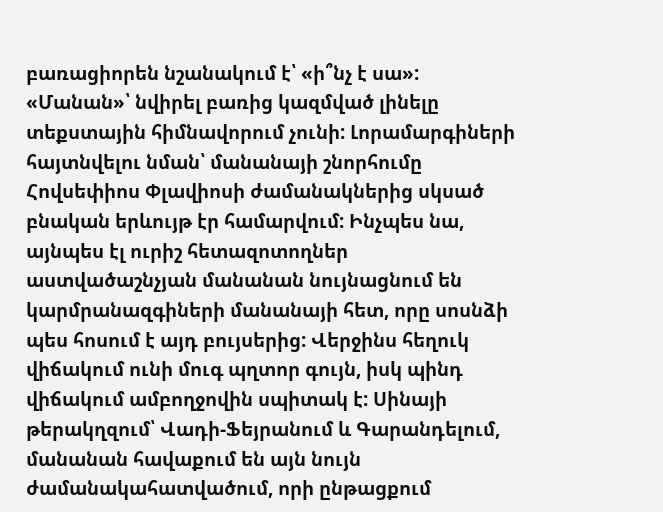բառացիորեն նշանակում է՝ «ի՞նչ է սա»: «Մանան»՝ նվիրել բառից կազմված լինելը տեքստային հիմնավորում չունի: Լորամարգիների հայտնվելու նման՝ մանանայի շնորհումը Հովսեփիոս Փլավիոսի ժամանակներից սկսած բնական երևույթ էր համարվում: Ինչպես նա, այնպես էլ ուրիշ հետազոտողներ աստվածաշնչյան մանանան նույնացնում են կարմրանազգիների մանանայի հետ, որը սոսնձի պես հոսում է այդ բույսերից: Վերջինս հեղուկ վիճակում ունի մուգ պղտոր գույն, իսկ պինդ վիճակում ամբողջովին սպիտակ է: Սինայի թերակղզում՝ Վադի-Ֆեյրանում և Գարանդելում, մանանան հավաքում են այն նույն ժամանակահատվածում, որի ընթացքում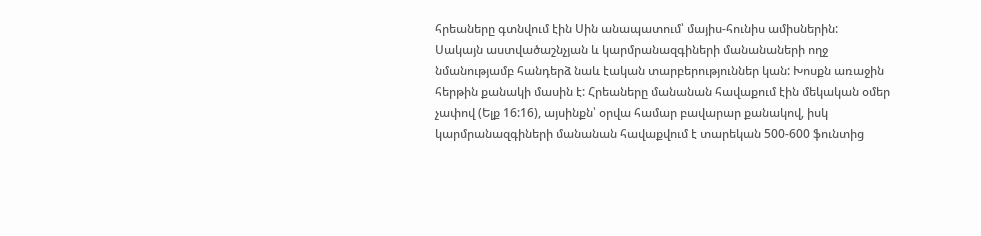հրեաները գտնվում էին Սին անապատում՝ մայիս-հունիս ամիսներին:
Սակայն աստվածաշնչյան և կարմրանազգիների մանանաների ողջ նմանությամբ հանդերձ նաև էական տարբերություններ կան: Խոսքն առաջին հերթին քանակի մասին է: Հրեաները մանանան հավաքում էին մեկական օմեր չափով (Ելք 16:16), այսինքն՝ օրվա համար բավարար քանակով, իսկ կարմրանազգիների մանանան հավաքվում է տարեկան 500-600 ֆունտից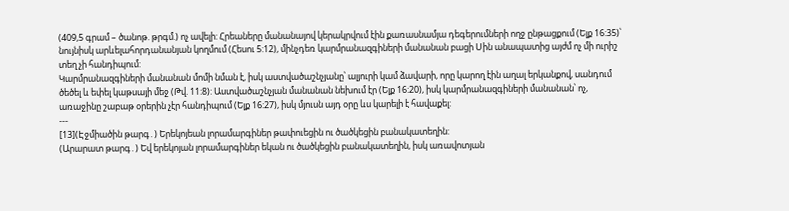(409,5 գրամ – ծանոթ. թրգմ.) ոչ ավելի: Հրեաները մանանայով կերակրվում էին քառասնամյա դեգերումների ողջ ընթացքում (Ելք 16:35)՝ նույնիսկ արևելահորդանանյան կողմում (Հեսու 5:12), մինչդեռ կարմրանազգիների մանանան բացի Սին անապատից այժմ ոչ մի ուրիշ տեղ չի հանդիպում:
Կարմրանազգիների մանանան մոմի նման է, իսկ աստվածաշնչյանը՝ ալյուրի կամ ձավարի, որը կարող էին աղալ երկանքով, սանդում ծեծել և եփել կաթսայի մեջ (Թվ. 11:8): Աստվածաշնչյան մանանան նեխում էր (Ելք 16:20), իսկ կարմրանազգիների մանանան՝ ոչ, առաջինը շաբաթ օրերին չէր հանդիպում (Ելք 16:27), իսկ մյուսն այդ օրը ևս կարելի է հավաքել:
---
[13](Էջմիածին թարգ․) Երեկոյեան լորամարգիներ թափուեցին ու ծածկեցին բանակատեղին:
(Արարատ թարգ․) Եվ երեկոյան լորամարգիներ եկան ու ծածկեցին բանակատեղին, իսկ առավոտյան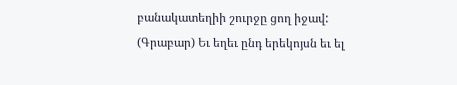բանակատեղիի շուրջը ցող իջավ:
(Գրաբար) Եւ եղեւ ընդ երեկոյսն եւ ել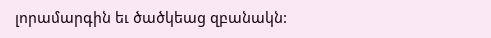լորամարգին եւ ծածկեաց զբանակն: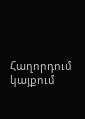Հաղորդում կայքում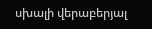սխալի վերաբերյալ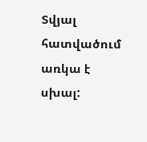Տվյալ հատվածում առկա է սխալ: